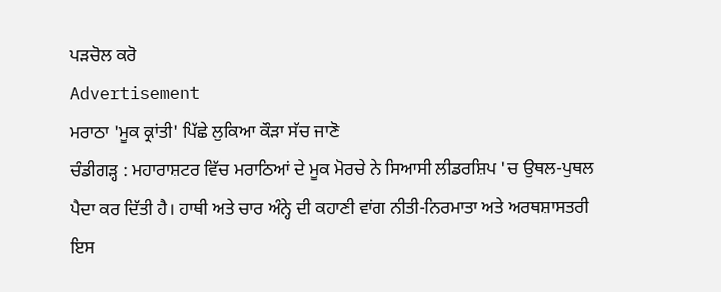ਪੜਚੋਲ ਕਰੋ
Advertisement
ਮਰਾਠਾ 'ਮੂਕ ਕ੍ਰਾਂਤੀ' ਪਿੱਛੇ ਲੁਕਿਆ ਕੌੜਾ ਸੱਚ ਜਾਣੋ
ਚੰਡੀਗੜ੍ਹ : ਮਹਾਰਾਸ਼ਟਰ ਵਿੱਚ ਮਰਾਠਿਆਂ ਦੇ ਮੂਕ ਮੋਰਚੇ ਨੇ ਸਿਆਸੀ ਲੀਡਰਸ਼ਿਪ 'ਚ ਉਥਲ-ਪੁਥਲ ਪੈਦਾ ਕਰ ਦਿੱਤੀ ਹੈ। ਹਾਥੀ ਅਤੇ ਚਾਰ ਅੰਨ੍ਹੇ ਦੀ ਕਹਾਣੀ ਵਾਂਗ ਨੀਤੀ-ਨਿਰਮਾਤਾ ਅਤੇ ਅਰਥਸ਼ਾਸਤਰੀ ਇਸ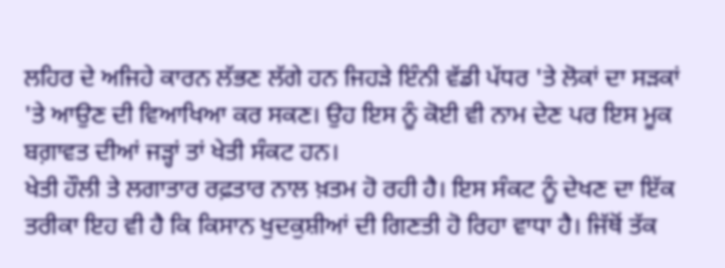ਲਹਿਰ ਦੇ ਅਜਿਹੇ ਕਾਰਨ ਲੱਭਣ ਲੱਗੇ ਹਨ ਜਿਹੜੇ ਇੰਨੀ ਵੱਡੀ ਪੱਧਰ 'ਤੇ ਲੋਕਾਂ ਦਾ ਸੜਕਾਂ 'ਤੇ ਆਉਣ ਦੀ ਵਿਆਖਿਆ ਕਰ ਸਕਣ। ਉਹ ਇਸ ਨੂੰ ਕੋਈ ਵੀ ਨਾਮ ਦੇਣ ਪਰ ਇਸ ਮੂਕ ਬਗ਼ਾਵਤ ਦੀਆਂ ਜੜ੍ਹਾਂ ਤਾਂ ਖੇਤੀ ਸੰਕਟ ਹਨ।
ਖੇਤੀ ਹੌਲੀ ਤੇ ਲਗਾਤਾਰ ਰਫ਼ਤਾਰ ਨਾਲ ਖ਼ਤਮ ਹੋ ਰਹੀ ਹੈ। ਇਸ ਸੰਕਟ ਨੂੰ ਦੇਖਣ ਦਾ ਇੱਕ ਤਰੀਕਾ ਇਹ ਵੀ ਹੈ ਕਿ ਕਿਸਾਨ ਖੁਦਕੁਸ਼ੀਆਂ ਦੀ ਗਿਣਤੀ ਹੋ ਰਿਹਾ ਵਾਧਾ ਹੈ। ਜਿੱਥੋਂ ਤੱਕ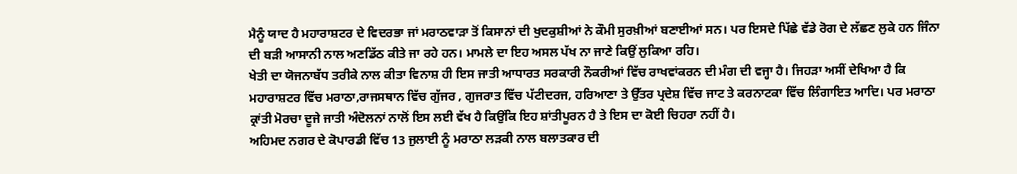ਮੈਨੂੰ ਯਾਦ ਹੈ ਮਹਾਰਾਸ਼ਟਰ ਦੇ ਵਿਦਰਭਾ ਜਾਂ ਮਰਾਠਵਾੜਾ ਤੋਂ ਕਿਸਾਨਾਂ ਦੀ ਖੁਦਕੁਸ਼ੀਆਂ ਨੇ ਕੌਮੀ ਸੁਰਖ਼ੀਆਂ ਬਣਾਈਆਂ ਸਨ। ਪਰ ਇਸਦੇ ਪਿੱਛੇ ਵੱਡੇ ਰੋਗ ਦੇ ਲੱਛਣ ਲੁਕੇ ਹਨ ਜਿੰਨਾ ਦੀ ਬੜੀ ਆਸਾਨੀ ਨਾਲ ਅਣਡਿੱਠ ਕੀਤੇ ਜਾ ਰਹੇ ਹਨ। ਮਾਮਲੇ ਦਾ ਇਹ ਅਸਲ ਪੱਖ ਨਾ ਜਾਣੇ ਕਿਉਂ ਲੁਕਿਆ ਰਹਿ।
ਖੇਤੀ ਦਾ ਯੋਜਨਾਬੱਧ ਤਰੀਕੇ ਨਾਲ ਕੀਤਾ ਵਿਨਾਸ਼ ਹੀ ਇਸ ਜਾਤੀ ਆਧਾਰਤ ਸਰਕਾਰੀ ਨੌਕਰੀਆਂ ਵਿੱਚ ਰਾਖਵਾਂਕਰਨ ਦੀ ਮੰਗ ਦੀ ਵਜ੍ਹਾ ਹੈ। ਜਿਹੜਾ ਅਸੀਂ ਦੇਖਿਆ ਹੈ ਕਿ ਮਹਾਰਾਸ਼ਟਰ ਵਿੱਚ ਮਰਾਠਾ,ਰਾਜਸਥਾਨ ਵਿੱਚ ਗੁੱਜਰ , ਗੁਜਰਾਤ ਵਿੱਚ ਪੱਟੀਦਰਜ, ਹਰਿਆਣਾ ਤੇ ਉੱਤਰ ਪ੍ਰਦੇਸ਼ ਵਿੱਚ ਜਾਟ ਤੇ ਕਰਨਾਟਕਾ ਵਿੱਚ ਲਿੰਗਾਇਤ ਆਦਿ। ਪਰ ਮਰਾਠਾ ਕ੍ਰਾਂਤੀ ਮੋਰਚਾ ਦੂਜੇ ਜਾਤੀ ਅੰਦੋਲਨਾਂ ਨਾਲੋਂ ਇਸ ਲਈ ਵੱਖ ਹੈ ਕਿਉਂਕਿ ਇਹ ਸ਼ਾਂਤੀਪੂਰਨ ਹੈ ਤੇ ਇਸ ਦਾ ਕੋਈ ਚਿਹਰਾ ਨਹੀਂ ਹੈ।
ਅਹਿਮਦ ਨਗਰ ਦੇ ਕੋਪਾਰਡੀ ਵਿੱਚ 13 ਜੁਲਾਈ ਨੂੰ ਮਰਾਠਾ ਲੜਕੀ ਨਾਲ ਬਲਾਤਕਾਰ ਦੀ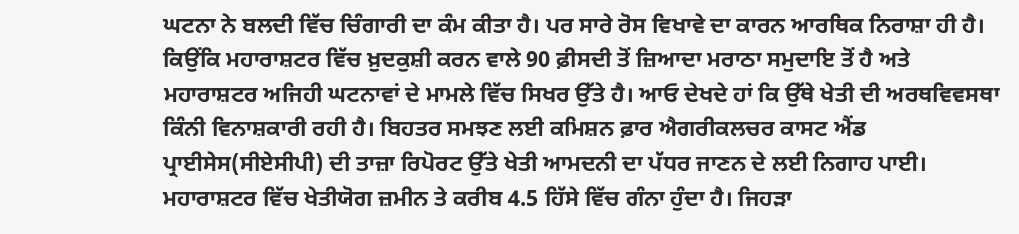ਘਟਨਾ ਨੇ ਬਲਦੀ ਵਿੱਚ ਚਿੰਗਾਰੀ ਦਾ ਕੰਮ ਕੀਤਾ ਹੈ। ਪਰ ਸਾਰੇ ਰੋਸ ਵਿਖਾਵੇ ਦਾ ਕਾਰਨ ਆਰਥਿਕ ਨਿਰਾਸ਼ਾ ਹੀ ਹੈ। ਕਿਉਂਕਿ ਮਹਾਰਾਸ਼ਟਰ ਵਿੱਚ ਖ਼ੁਦਕੁਸ਼ੀ ਕਰਨ ਵਾਲੇ 90 ਫ਼ੀਸਦੀ ਤੋਂ ਜ਼ਿਆਦਾ ਮਰਾਠਾ ਸਮੁਦਾਇ ਤੋਂ ਹੈ ਅਤੇ ਮਹਾਰਾਸ਼ਟਰ ਅਜਿਹੀ ਘਟਨਾਵਾਂ ਦੇ ਮਾਮਲੇ ਵਿੱਚ ਸਿਖਰ ਉੱਤੇ ਹੈ। ਆਓ ਦੇਖਦੇ ਹਾਂ ਕਿ ਉੱਥੇ ਖੇਤੀ ਦੀ ਅਰਥਵਿਵਸਥਾ ਕਿੰਨੀ ਵਿਨਾਸ਼ਕਾਰੀ ਰਹੀ ਹੈ। ਬਿਹਤਰ ਸਮਝਣ ਲਈ ਕਮਿਸ਼ਨ ਫ਼ਾਰ ਐਗਰੀਕਲਚਰ ਕਾਸਟ ਐਂਡ ਪ੍ਰਾਈਸੇਸ(ਸੀਏਸੀਪੀ) ਦੀ ਤਾਜ਼ਾ ਰਿਪੋਰਟ ਉੱਤੇ ਖੇਤੀ ਆਮਦਨੀ ਦਾ ਪੱਧਰ ਜਾਣਨ ਦੇ ਲਈ ਨਿਗਾਹ ਪਾਈ।
ਮਹਾਰਾਸ਼ਟਰ ਵਿੱਚ ਖੇਤੀਯੋਗ ਜ਼ਮੀਨ ਤੇ ਕਰੀਬ 4.5 ਹਿੱਸੇ ਵਿੱਚ ਗੰਨਾ ਹੁੰਦਾ ਹੈ। ਜਿਹੜਾ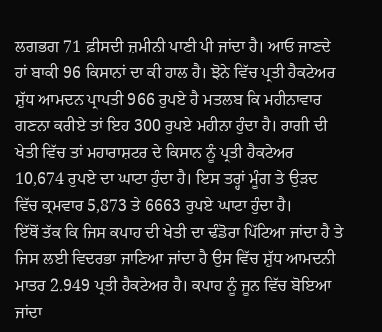ਲਗਭਗ 71 ਫ਼ੀਸਦੀ ਜ਼ਮੀਨੀ ਪਾਣੀ ਪੀ ਜਾਂਦਾ ਹੈ। ਆਓ ਜਾਣਦੇ ਹਾਂ ਬਾਕੀ 96 ਕਿਸਾਨਾਂ ਦਾ ਕੀ ਹਾਲ ਹੈ। ਝੋਨੇ ਵਿੱਚ ਪ੍ਰਤੀ ਹੈਕਟੇਅਰ ਸ਼ੁੱਧ ਆਮਦਨ ਪ੍ਰਾਪਤੀ 966 ਰੁਪਏ ਹੈ ਮਤਲਬ ਕਿ ਮਹੀਨਾਵਾਰ ਗਣਨਾ ਕਰੀਏ ਤਾਂ ਇਹ 300 ਰੁਪਏ ਮਹੀਨਾ ਹੁੰਦਾ ਹੈ। ਰਾਗੀ ਦੀ ਖੇਤੀ ਵਿੱਚ ਤਾਂ ਮਹਾਰਾਸ਼ਟਰ ਦੇ ਕਿਸਾਨ ਨੂੰ ਪ੍ਰਤੀ ਹੈਕਟੇਅਰ 10,674 ਰੁਪਏ ਦਾ ਘਾਟਾ ਹੁੰਦਾ ਹੈ। ਇਸ ਤਰ੍ਹਾਂ ਮੂੰਗ ਤੇ ਉੜਦ ਵਿੱਚ ਕ੍ਰਮਵਾਰ 5,873 ਤੇ 6663 ਰੁਪਏ ਘਾਟਾ ਹੁੰਦਾ ਹੈ।
ਇੱਥੋਂ ਤੱਕ ਕਿ ਜਿਸ ਕਪਾਹ ਦੀ ਖੇਤੀ ਦਾ ਢੰਡੋਰਾ ਪਿੱਟਿਆ ਜਾਂਦਾ ਹੈ ਤੇ ਜਿਸ ਲਈ ਵਿਦਰਭਾ ਜਾਣਿਆ ਜਾਂਦਾ ਹੈ ਉਸ ਵਿੱਚ ਸ਼ੁੱਧ ਆਮਦਨੀ ਮਾਤਰ 2.949 ਪ੍ਰਤੀ ਹੈਕਟੇਅਰ ਹੈ। ਕਪਾਹ ਨੂੰ ਜੂਨ ਵਿੱਚ ਬੋਇਆ ਜਾਂਦਾ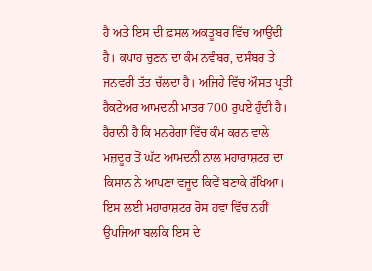ਹੈ ਅਤੇ ਇਸ ਦੀ ਫ਼ਸਲ ਅਕਤੂਬਰ ਵਿੱਚ ਆਉਂਦੀ ਹੈ। ਕਪਾਹ ਚੁਣਨ ਦਾ ਕੰਮ ਨਵੰਬਰ, ਦਸੰਬਰ ਤੇ ਜਨਵਰੀ ਤੱਤ ਚੱਲਦਾ ਹੈ। ਅਜਿਹੇ ਵਿੱਚ ਔਸਤ ਪ੍ਰਤੀ ਹੈਕਟੇਅਰ ਆਮਦਨੀ ਮਾਤਰ 700 ਰੁਪਏ ਹੁੰਦੀ ਹੈ। ਹੈਰਾਨੀ ਹੈ ਕਿ ਮਨਰੇਗਾ ਵਿੱਚ ਕੰਮ ਕਰਨ ਵਾਲੇ ਮਜ਼ਦੂਰ ਤੋਂ ਘੱਟ ਆਮਦਨੀ ਨਾਲ ਮਹਾਰਾਸ਼ਟਰ ਦਾ ਕਿਸਾਨ ਨੇ ਆਪਣਾ ਵਜੂਦ ਕਿਵੇਂ ਬਣਾਕੇ ਰੱਖਿਆ।
ਇਸ ਲਈ ਮਹਾਰਾਸ਼ਟਰ ਰੋਸ ਹਵਾ ਵਿੱਚ ਨਹੀਂ ਉਪਜਿਆ ਬਲਕਿ ਇਸ ਦੇ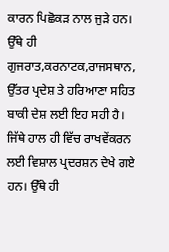ਕਾਰਨ ਪਿਛੋਕੜ ਨਾਲ ਜੁੜੇ ਹਨ। ਉੱਥੇ ਹੀ
ਗੁਜਰਾਤ,ਕਰਨਾਟਕ,ਰਾਜਸਥਾਨ, ਉੱਤਰ ਪ੍ਰਦੇਸ਼ ਤੇ ਹਰਿਆਣਾ ਸਹਿਤ ਬਾਕੀ ਦੇਸ਼ ਲਈ ਇਹ ਸਹੀ ਹੈ। ਜਿੱਥੇ ਹਾਲ ਹੀ ਵਿੱਚ ਰਾਖਵੇਂਕਰਨ ਲਈ ਵਿਸ਼ਾਲ ਪ੍ਰਦਰਸ਼ਨ ਦੇਖੇ ਗਏ ਹਨ। ਉੱਥੇ ਹੀ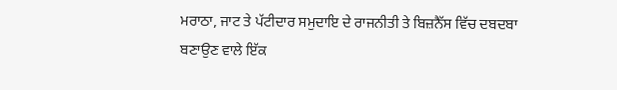ਮਰਾਠਾ, ਜਾਟ ਤੇ ਪੱਟੀਦਾਰ ਸਮੁਦਾਇ ਦੇ ਰਾਜਨੀਤੀ ਤੇ ਬਿਜ਼ਨੈੱਸ ਵਿੱਚ ਦਬਦਬਾ ਬਣਾਉਣ ਵਾਲੇ ਇੱਕ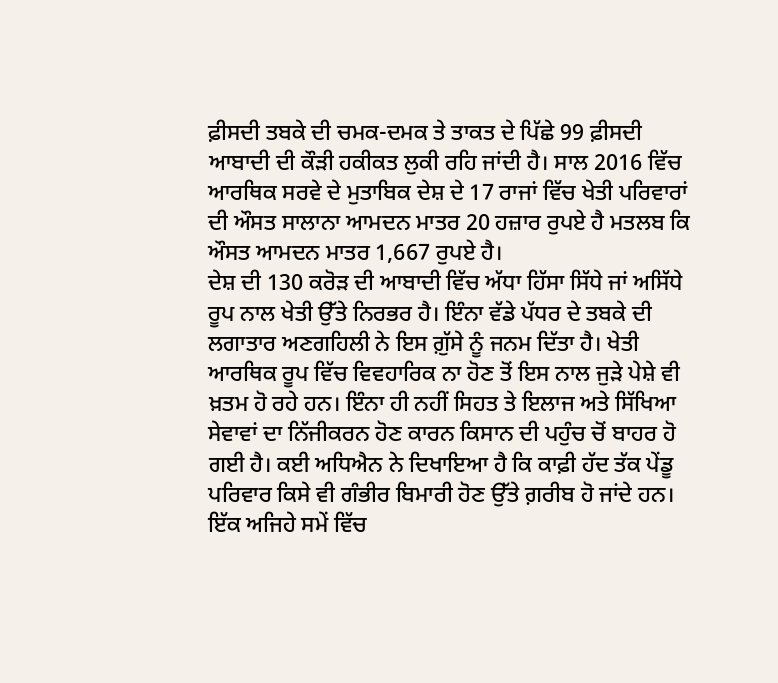ਫ਼ੀਸਦੀ ਤਬਕੇ ਦੀ ਚਮਕ-ਦਮਕ ਤੇ ਤਾਕਤ ਦੇ ਪਿੱਛੇ 99 ਫ਼ੀਸਦੀ ਆਬਾਦੀ ਦੀ ਕੌੜੀ ਹਕੀਕਤ ਲੁਕੀ ਰਹਿ ਜਾਂਦੀ ਹੈ। ਸਾਲ 2016 ਵਿੱਚ ਆਰਥਿਕ ਸਰਵੇ ਦੇ ਮੁਤਾਬਿਕ ਦੇਸ਼ ਦੇ 17 ਰਾਜਾਂ ਵਿੱਚ ਖੇਤੀ ਪਰਿਵਾਰਾਂ ਦੀ ਔਸਤ ਸਾਲਾਨਾ ਆਮਦਨ ਮਾਤਰ 20 ਹਜ਼ਾਰ ਰੁਪਏ ਹੈ ਮਤਲਬ ਕਿ ਔਸਤ ਆਮਦਨ ਮਾਤਰ 1,667 ਰੁਪਏ ਹੈ।
ਦੇਸ਼ ਦੀ 130 ਕਰੋੜ ਦੀ ਆਬਾਦੀ ਵਿੱਚ ਅੱਧਾ ਹਿੱਸਾ ਸਿੱਧੇ ਜਾਂ ਅਸਿੱਧੇ ਰੂਪ ਨਾਲ ਖੇਤੀ ਉੱਤੇ ਨਿਰਭਰ ਹੈ। ਇੰਨਾ ਵੱਡੇ ਪੱਧਰ ਦੇ ਤਬਕੇ ਦੀ ਲਗਾਤਾਰ ਅਣਗਹਿਲੀ ਨੇ ਇਸ ਗ਼ੁੱਸੇ ਨੂੰ ਜਨਮ ਦਿੱਤਾ ਹੈ। ਖੇਤੀ ਆਰਥਿਕ ਰੂਪ ਵਿੱਚ ਵਿਵਹਾਰਿਕ ਨਾ ਹੋਣ ਤੋਂ ਇਸ ਨਾਲ ਜੁੜੇ ਪੇਸ਼ੇ ਵੀ ਖ਼ਤਮ ਹੋ ਰਹੇ ਹਨ। ਇੰਨਾ ਹੀ ਨਹੀਂ ਸਿਹਤ ਤੇ ਇਲਾਜ ਅਤੇ ਸਿੱਖਿਆ ਸੇਵਾਵਾਂ ਦਾ ਨਿੱਜੀਕਰਨ ਹੋਣ ਕਾਰਨ ਕਿਸਾਨ ਦੀ ਪਹੁੰਚ ਚੋਂ ਬਾਹਰ ਹੋ ਗਈ ਹੈ। ਕਈ ਅਧਿਐਨ ਨੇ ਦਿਖਾਇਆ ਹੈ ਕਿ ਕਾਫ਼ੀ ਹੱਦ ਤੱਕ ਪੇਂਡੂ ਪਰਿਵਾਰ ਕਿਸੇ ਵੀ ਗੰਭੀਰ ਬਿਮਾਰੀ ਹੋਣ ਉੱਤੇ ਗ਼ਰੀਬ ਹੋ ਜਾਂਦੇ ਹਨ। ਇੱਕ ਅਜਿਹੇ ਸਮੇਂ ਵਿੱਚ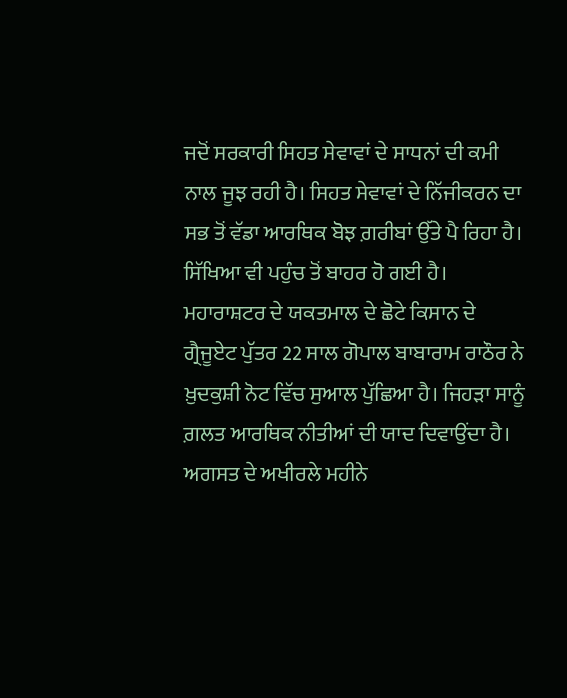ਜਦੋਂ ਸਰਕਾਰੀ ਸਿਹਤ ਸੇਵਾਵਾਂ ਦੇ ਸਾਧਨਾਂ ਦੀ ਕਮੀ ਨਾਲ ਜੂਝ ਰਹੀ ਹੈ। ਸਿਹਤ ਸੇਵਾਵਾਂ ਦੇ ਨਿੱਜੀਕਰਨ ਦਾ ਸਭ ਤੋਂ ਵੱਡਾ ਆਰਥਿਕ ਬੋਝ ਗ਼ਰੀਬਾਂ ਉੱਤੇ ਪੈ ਰਿਹਾ ਹੈ। ਸਿੱਖਿਆ ਵੀ ਪਹੁੰਚ ਤੋਂ ਬਾਹਰ ਹੋ ਗਈ ਹੈ।
ਮਹਾਰਾਸ਼ਟਰ ਦੇ ਯਕਤਮਾਲ ਦੇ ਛੋਟੇ ਕਿਸਾਨ ਦੇ ਗ੍ਰੈਜੂਏਟ ਪੁੱਤਰ 22 ਸਾਲ ਗੋਪਾਲ ਬਾਬਾਰਾਮ ਰਾਠੌਰ ਨੇ ਖ਼ੁਦਕੁਸ਼ੀ ਨੋਟ ਵਿੱਚ ਸੁਆਲ ਪੁੱਛਿਆ ਹੈ। ਜਿਹੜਾ ਸਾਨੂੰ ਗ਼ਲਤ ਆਰਥਿਕ ਨੀਤੀਆਂ ਦੀ ਯਾਦ ਦਿਵਾਉਂਦਾ ਹੈ। ਅਗਸਤ ਦੇ ਅਖੀਰਲੇ ਮਹੀਨੇ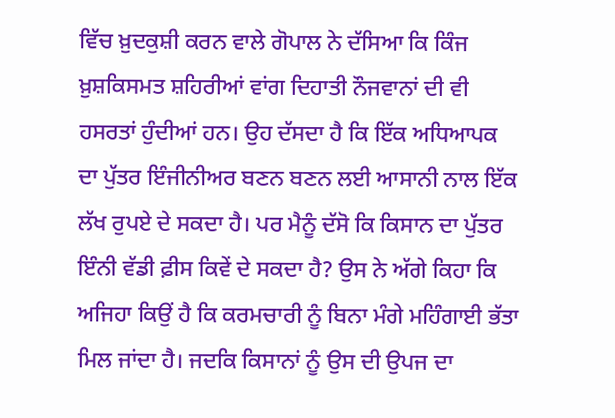ਵਿੱਚ ਖ਼ੁਦਕੁਸ਼ੀ ਕਰਨ ਵਾਲੇ ਗੋਪਾਲ ਨੇ ਦੱਸਿਆ ਕਿ ਕਿੰਜ ਖ਼ੁਸ਼ਕਿਸਮਤ ਸ਼ਹਿਰੀਆਂ ਵਾਂਗ ਦਿਹਾਤੀ ਨੌਜਵਾਨਾਂ ਦੀ ਵੀ ਹਸਰਤਾਂ ਹੁੰਦੀਆਂ ਹਨ। ਉਹ ਦੱਸਦਾ ਹੈ ਕਿ ਇੱਕ ਅਧਿਆਪਕ ਦਾ ਪੁੱਤਰ ਇੰਜੀਨੀਅਰ ਬਣਨ ਬਣਨ ਲਈ ਆਸਾਨੀ ਨਾਲ ਇੱਕ ਲੱਖ ਰੁਪਏ ਦੇ ਸਕਦਾ ਹੈ। ਪਰ ਮੈਨੂੰ ਦੱਸੋ ਕਿ ਕਿਸਾਨ ਦਾ ਪੁੱਤਰ ਇੰਨੀ ਵੱਡੀ ਫ਼ੀਸ ਕਿਵੇਂ ਦੇ ਸਕਦਾ ਹੈ? ਉਸ ਨੇ ਅੱਗੇ ਕਿਹਾ ਕਿ ਅਜਿਹਾ ਕਿਉਂ ਹੈ ਕਿ ਕਰਮਚਾਰੀ ਨੂੰ ਬਿਨਾ ਮੰਗੇ ਮਹਿੰਗਾਈ ਭੱਤਾ ਮਿਲ ਜਾਂਦਾ ਹੈ। ਜਦਕਿ ਕਿਸਾਨਾਂ ਨੂੰ ਉਸ ਦੀ ਉਪਜ ਦਾ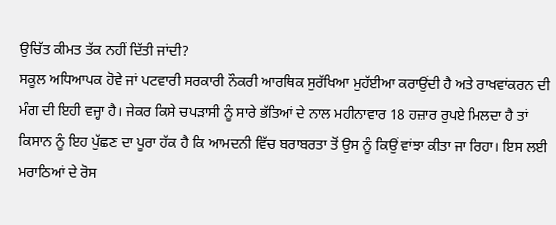ਉਚਿੱਤ ਕੀਮਤ ਤੱਕ ਨਹੀਂ ਦਿੱਤੀ ਜਾਂਦੀ?
ਸਕੂਲ ਅਧਿਆਪਕ ਹੋਵੇ ਜਾਂ ਪਟਵਾਰੀ ਸਰਕਾਰੀ ਨੌਕਰੀ ਆਰਥਿਕ ਸੁਰੱਖਿਆ ਮੁਹੱਈਆ ਕਰਾਉਂਦੀ ਹੈ ਅਤੇ ਰਾਖਵਾਂਕਰਨ ਦੀ ਮੰਗ ਦੀ ਇਹੀ ਵਜ੍ਹਾ ਹੈ। ਜੇਕਰ ਕਿਸੇ ਚਪੜਾਸੀ ਨੂੰ ਸਾਰੇ ਭੱਤਿਆਂ ਦੇ ਨਾਲ ਮਹੀਨਾਵਾਰ 18 ਹਜ਼ਾਰ ਰੁਪਏ ਮਿਲਦਾ ਹੈ ਤਾਂ ਕਿਸਾਨ ਨੂੰ ਇਹ ਪੁੱਛਣ ਦਾ ਪੂਰਾ ਹੱਕ ਹੈ ਕਿ ਆਮਦਨੀ ਵਿੱਚ ਬਰਾਬਰਤਾ ਤੋਂ ਉਸ ਨੂੰ ਕਿਉਂ ਵਾਂਝਾ ਕੀਤਾ ਜਾ ਰਿਹਾ। ਇਸ ਲਈ ਮਰਾਠਿਆਂ ਦੇ ਰੋਸ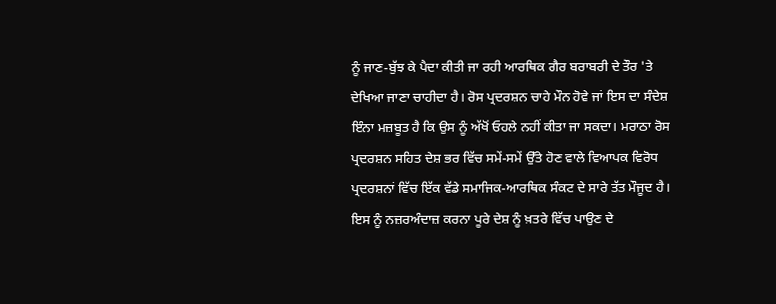ਨੂੰ ਜਾਣ-ਬੁੱਝ ਕੇ ਪੈਦਾ ਕੀਤੀ ਜਾ ਰਹੀ ਆਰਥਿਕ ਗੈਰ ਬਰਾਬਰੀ ਦੇ ਤੌਰ 'ਤੇ ਦੇਖਿਆ ਜਾਣਾ ਚਾਹੀਦਾ ਹੈ। ਰੋਸ ਪ੍ਰਦਰਸ਼ਨ ਚਾਹੇ ਮੌਨ ਹੋਵੇ ਜਾਂ ਇਸ ਦਾ ਸੰਦੇਸ਼ ਇੰਨਾ ਮਜ਼ਬੂਤ ਹੈ ਕਿ ਉਸ ਨੂੰ ਅੱਖੋਂ ਓਹਲੇ ਨਹੀਂ ਕੀਤਾ ਜਾ ਸਕਦਾ। ਮਰਾਠਾ ਰੋਸ ਪ੍ਰਦਰਸ਼ਨ ਸਹਿਤ ਦੇਸ਼ ਭਰ ਵਿੱਚ ਸਮੇਂ-ਸਮੇਂ ਉੱਤੇ ਹੋਣ ਵਾਲੇ ਵਿਆਪਕ ਵਿਰੋਧ ਪ੍ਰਦਰਸ਼ਨਾਂ ਵਿੱਚ ਇੱਕ ਵੱਡੇ ਸਮਾਜਿਕ-ਆਰਥਿਕ ਸੰਕਟ ਦੇ ਸਾਰੇ ਤੱਤ ਮੌਜੂਦ ਹੈ। ਇਸ ਨੂੰ ਨਜ਼ਰਅੰਦਾਜ਼ ਕਰਨਾ ਪੂਰੇ ਦੇਸ਼ ਨੂੰ ਖ਼ਤਰੇ ਵਿੱਚ ਪਾਉਣ ਦੇ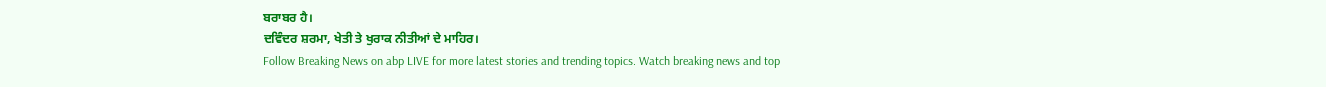ਬਰਾਬਰ ਹੈ।
ਦਵਿੰਦਰ ਸ਼ਰਮਾ, ਖੇਤੀ ਤੇ ਖੁਰਾਕ ਨੀਤੀਆਂ ਦੇ ਮਾਹਿਰ।
Follow Breaking News on abp LIVE for more latest stories and trending topics. Watch breaking news and top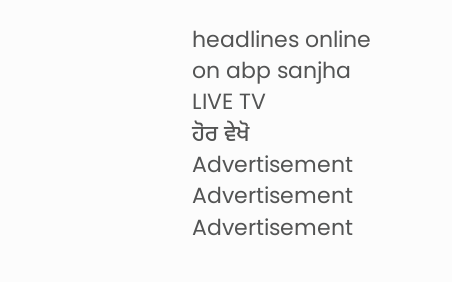headlines online on abp sanjha LIVE TV
ਹੋਰ ਵੇਖੋ
Advertisement
Advertisement
Advertisement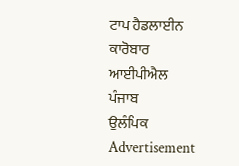ਟਾਪ ਹੈਡਲਾਈਨ
ਕਾਰੋਬਾਰ
ਆਈਪੀਐਲ
ਪੰਜਾਬ
ਉਲੰਪਿਕ
Advertisement